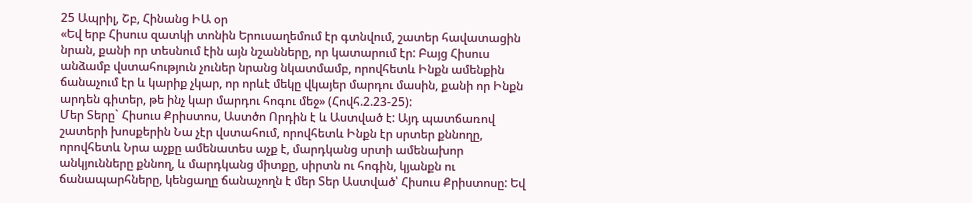25 Ապրիլ, Շբ, Հինանց ԻԱ օր
«Եվ երբ Հիսուս զատկի տոնին Երուսաղեմում էր գտնվում, շատեր հավատացին նրան, քանի որ տեսնում էին այն նշանները, որ կատարում էր: Բայց Հիսուս անձամբ վստահություն չուներ նրանց նկատմամբ, որովհետև Ինքն ամենքին ճանաչում էր և կարիք չկար, որ որևէ մեկը վկայեր մարդու մասին, քանի որ Ինքն արդեն գիտեր, թե ինչ կար մարդու հոգու մեջ» (Հովհ.2.23-25):
Մեր Տերը` Հիսուս Քրիստոս, Աստծո Որդին է և Աստված է: Այդ պատճառով շատերի խոսքերին Նա չէր վստահում, որովհետև Ինքն էր սրտեր քննողը, որովհետև Նրա աչքը ամենատես աչք է, մարդկանց սրտի ամենախոր անկյունները քննող, և մարդկանց միտքը, սիրտն ու հոգին, կյանքն ու ճանապարհները, կենցաղը ճանաչողն է մեր Տեր Աստված՝ Հիսուս Քրիստոսը: Եվ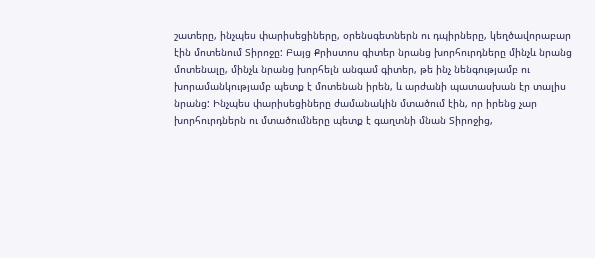շատերը, ինչպես փարիսեցիները, օրենսգետներն ու դպիրները, կեղծավորաբար էին մոտենում Տիրոջը: Բայց Քրիստոս գիտեր նրանց խորհուրդները մինչև նրանց մոտենալը, մինչև նրանց խորհելն անգամ գիտեր, թե ինչ նենգությամբ ու խորամանկությամբ պետք է մոտենան իրեն, և արժանի պատասխան էր տալիս նրանց: Ինչպես փարիսեցիները ժամանակին մտածում էին, որ իրենց չար խորհուրդներն ու մտածումները պետք է գաղտնի մնան Տիրոջից,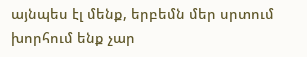այնպես էլ մենք, երբեմն մեր սրտում խորհում ենք չար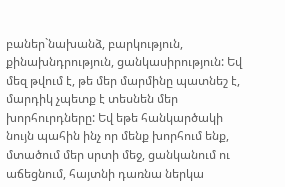բաներ`նախանձ, բարկություն, քինախնդրություն, ցանկասիրություն: Եվ մեզ թվում է, թե մեր մարմինը պատնեշ է, մարդիկ չպետք է տեսնեն մեր խորհուրդները: Եվ եթե հանկարծակի նույն պահին ինչ որ մենք խորհում ենք, մտածում մեր սրտի մեջ, ցանկանում ու աճեցնում, հայտնի դառնա ներկա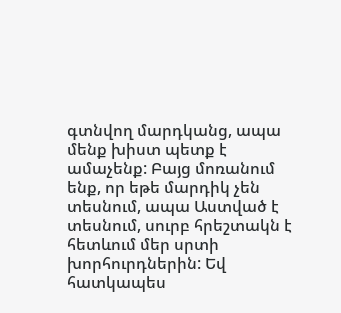գտնվող մարդկանց, ապա մենք խիստ պետք է ամաչենք: Բայց մոռանում ենք, որ եթե մարդիկ չեն տեսնում, ապա Աստված է տեսնում, սուրբ հրեշտակն է հետևում մեր սրտի խորհուրդներին: Եվ հատկապես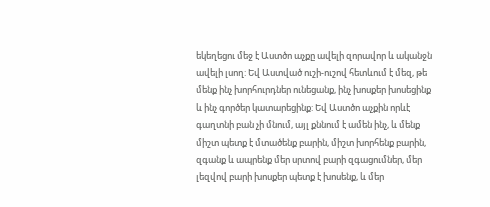եկեղեցու մեջ է Աստծո աչքը ավելի զորավոր և ականջն ավելի լսող: Եվ Աստված ուշի-ուշով հետևում է մեզ, թե մենք ինչ խորհուրդներ ունեցանք, ինչ խոսքեր խոսեցինք և ինչ գործեր կատարեցինք: Եվ Աստծո աչքին որևէ գաղտնի բան չի մնում, այլ քննում է ամեն ինչ, և մենք միշտ պետք է մտածենք բարին, միշտ խորհենք բարին, զգանք և ապրենք մեր սրտով բարի զգացումներ, մեր լեզվով բարի խոսքեր պետք է խոսենք, և մեր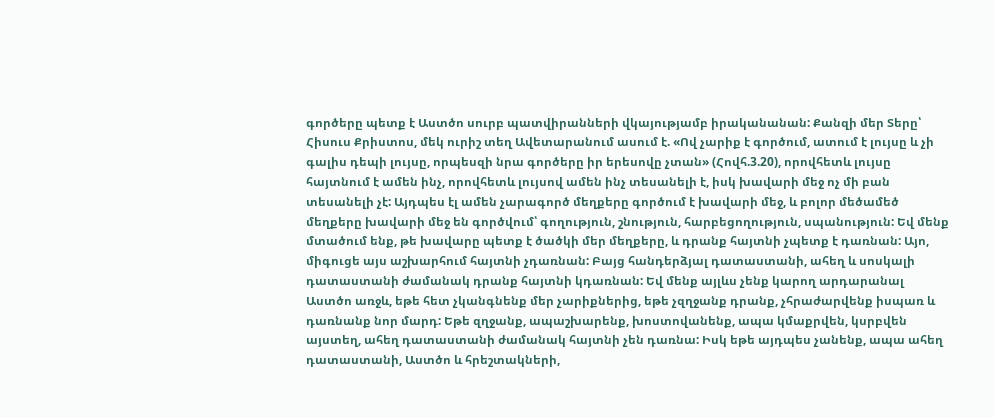գործերը պետք է Աստծո սուրբ պատվիրանների վկայությամբ իրականանան: Քանզի մեր Տերը՝ Հիսուս Քրիստոս, մեկ ուրիշ տեղ Ավետարանում ասում է. «Ով չարիք է գործում, ատում է լույսը և չի գալիս դեպի լույսը, որպեսզի նրա գործերը իր երեսովը չտան» (Հովհ.3.20), որովհետև լույսը հայտնում է ամեն ինչ, որովհետև լույսով ամեն ինչ տեսանելի է, իսկ խավարի մեջ ոչ մի բան տեսանելի չէ: Այդպես էլ ամեն չարագործ մեղքերը գործում է խավարի մեջ, և բոլոր մեծամեծ մեղքերը խավարի մեջ են գործվում՝ գողություն, շնություն, հարբեցողություն, սպանություն: Եվ մենք մտածում ենք, թե խավարը պետք է ծածկի մեր մեղքերը, և դրանք հայտնի չպետք է դառնան: Այո, միգուցե այս աշխարհում հայտնի չդառնան: Բայց հանդերձյալ դատաստանի, ահեղ և սոսկալի դատաստանի ժամանակ դրանք հայտնի կդառնան: Եվ մենք այլևս չենք կարող արդարանալ Աստծո առջև, եթե հետ չկանգնենք մեր չարիքներից, եթե չզղջանք դրանք, չհրաժարվենք իսպառ և դառնանք նոր մարդ: Եթե զղջանք, ապաշխարենք, խոստովանենք, ապա կմաքրվեն, կսրբվեն այստեղ, ահեղ դատաստանի ժամանակ հայտնի չեն դառնա: Իսկ եթե այդպես չանենք, ապա ահեղ դատաստանի, Աստծո և հրեշտակների,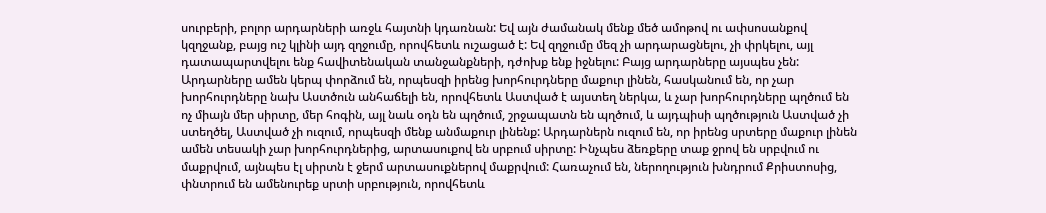սուրբերի, բոլոր արդարների առջև հայտնի կդառնան: Եվ այն ժամանակ մենք մեծ ամոթով ու ափսոսանքով կզղջանք, բայց ուշ կլինի այդ զղջումը, որովհետև ուշացած է: Եվ զղջումը մեզ չի արդարացնելու, չի փրկելու, այլ դատապարտվելու ենք հավիտենական տանջանքների, դժոխք ենք իջնելու: Բայց արդարները այսպես չեն: Արդարները ամեն կերպ փորձում են, որպեսզի իրենց խորհուրդները մաքուր լինեն, հասկանում են, որ չար խորհուրդները նախ Աստծուն անհաճելի են, որովհետև Աստված է այստեղ ներկա, և չար խորհուրդները պղծում են ոչ միայն մեր սիրտը, մեր հոգին, այլ նաև օդն են պղծում, շրջապատն են պղծում, և այդպիսի պղծություն Աստված չի ստեղծել, Աստված չի ուզում, որպեսզի մենք անմաքուր լինենք: Արդարներն ուզում են, որ իրենց սրտերը մաքուր լինեն ամեն տեսակի չար խորհուրդներից, արտասուքով են սրբում սիրտը: Ինչպես ձեռքերը տաք ջրով են սրբվում ու մաքրվում, այնպես էլ սիրտն է ջերմ արտասուքներով մաքրվում: Հառաչում են, ներողություն խնդրում Քրիստոսից, փնտրում են ամենուրեք սրտի սրբություն, որովհետև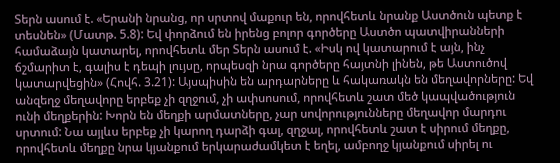Տերն ասում է. «Երանի նրանց, որ սրտով մաքուր են, որովհետև նրանք Աստծուն պետք է տեսնեն» (Մատթ. 5.8): Եվ փորձում են իրենց բոլոր գործերը Աստծո պատվիրանների համաձայն կատարել, որովհետև մեր Տերն ասում է. «Իսկ ով կատարում է այն, ինչ ճշմարիտ է, գալիս է դեպի լույսը, որպեսզի նրա գործերը հայտնի լինեն, թե Աստուծով կատարվեցին» (Հովհ. 3.21): Այսպիսին են արդարները և հակառակն են մեղավորները: Եվ անզեղջ մեղավորը երբեք չի զղջում, չի ափսոսում, որովհետև շատ մեծ կապվածություն ունի մեղքերին: Խորն են մեղքի արմատները, չար սովորությունները մեղավոր մարդու սրտում: Նա այլևս երբեք չի կարող դարձի գալ, զղջալ, որովհետև շատ է սիրում մեղքը, որովհետև մեղքը նրա կյանքում երկարաժամկետ է եղել, ամբողջ կյանքում սիրել ու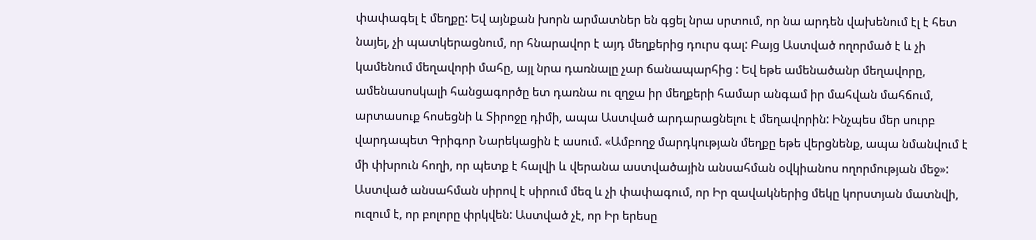փափագել է մեղքը: Եվ այնքան խորն արմատներ են գցել նրա սրտում, որ նա արդեն վախենում էլ է հետ նայել, չի պատկերացնում, որ հնարավոր է այդ մեղքերից դուրս գալ: Բայց Աստված ողորմած է և չի կամենում մեղավորի մահը, այլ նրա դառնալը չար ճանապարհից : Եվ եթե ամենածանր մեղավորը, ամենասոսկալի հանցագործը ետ դառնա ու զղջա իր մեղքերի համար անգամ իր մահվան մահճում, արտասուք հոսեցնի և Տիրոջը դիմի, ապա Աստված արդարացնելու է մեղավորին: Ինչպես մեր սուրբ վարդապետ Գրիգոր Նարեկացին է ասում. «Ամբողջ մարդկության մեղքը եթե վերցնենք, ապա նմանվում է մի փխրուն հողի, որ պետք է հալվի և վերանա աստվածային անսահման օվկիանոս ողորմության մեջ»: Աստված անսահման սիրով է սիրում մեզ և չի փափագում, որ Իր զավակներից մեկը կորստյան մատնվի, ուզում է, որ բոլորը փրկվեն: Աստված չէ, որ Իր երեսը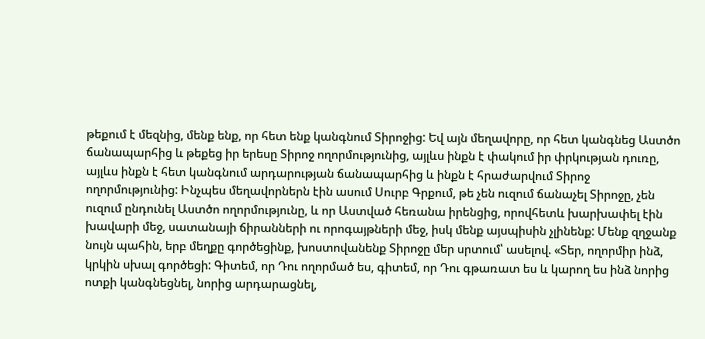թեքում է մեզնից, մենք ենք, որ հետ ենք կանգնում Տիրոջից: Եվ այն մեղավորը, որ հետ կանգնեց Աստծո ճանապարհից և թեքեց իր երեսը Տիրոջ ողորմությունից, այլևս ինքն է փակում իր փրկության դուռը, այլևս ինքն է հետ կանգնում արդարության ճանապարհից և ինքն է հրաժարվում Տիրոջ ողորմությունից: Ինչպես մեղավորներն էին ասում Սուրբ Գրքում, թե չեն ուզում ճանաչել Տիրոջը, չեն ուզում ընդունել Աստծո ողորմությունը, և որ Աստված հեռանա իրենցից, որովհետև խարխափել էին խավարի մեջ, սատանայի ճիրանների ու որոգայթների մեջ, իսկ մենք այսպիսին չլինենք: Մենք զղջանք նույն պահին, երբ մեղքը գործեցինք, խոստովանենք Տիրոջը մեր սրտում՝ ասելով. «Տեր, ողորմիր ինձ, կրկին սխալ գործեցի: Գիտեմ, որ Դու ողորմած ես, գիտեմ, որ Դու գթառատ ես և կարող ես ինձ նորից ոտքի կանգնեցնել, նորից արդարացնել,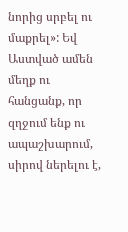նորից սրբել ու մաքրել»: Եվ Աստված ամեն մեղք ու հանցանք, որ զղջում ենք ու ապաշխարում, սիրով ներելու է,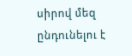սիրով մեզ ընդունելու է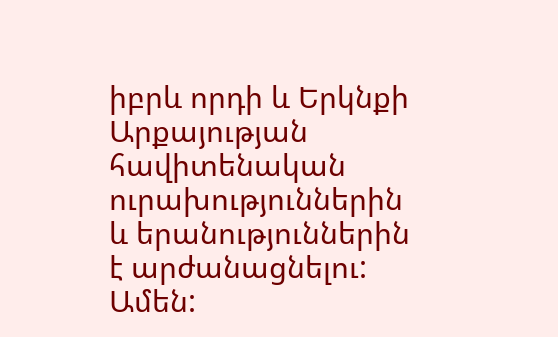իբրև որդի և Երկնքի Արքայության հավիտենական ուրախություններին և երանություններին է արժանացնելու: Ամեն: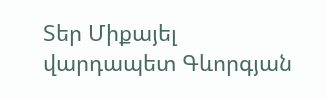Տեր Միքայել վարդապետ Գևորգյան